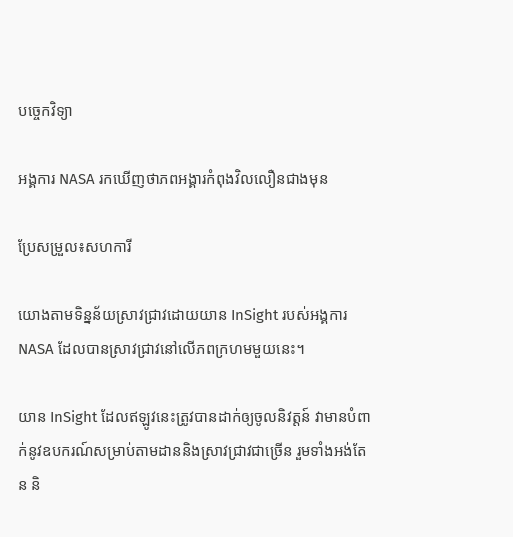បច្ចេកវិទ្យា

អង្គការ NASA រកឃើញថាភពអង្គារកំពុងវិលលឿនជាងមុន

ប្រែសម្រួល៖សហការី

យោងតាមទិន្នន័យស្រាវជ្រាវដោយយាន InSight របស់អង្គការ NASA ដែលបានស្រាវជ្រាវនៅលើភពក្រហមមួយនេះ។

យាន InSight ដែលឥឡូវនេះត្រូវបានដាក់ឲ្យចូលនិវត្តន៍ វាមានបំពាក់នូវឧបករណ៍សម្រាប់តាមដាននិងស្រាវជ្រាវជាច្រើន រួមទាំងអង់តែន និ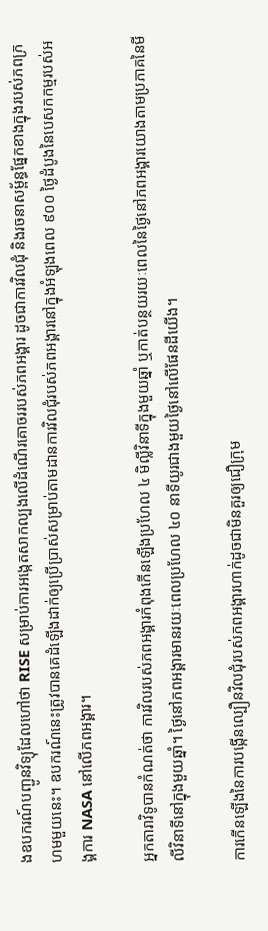ងឧបករណ៍បញ្ជូនវិទ្យុដែលហៅថា RISE សម្រាប់ការអង្កេតសាកល្បងលើដំណើរគោចររបស់ភពអង្គារ ដូចជាការវិលជុំ និងរចនាសម្ព័ន្ធផ្នែកខាងក្នុងរបស់ភពក្រហមមួយនេះ។ ឧបករណ៍នេះត្រូវបានគេដំឡើងដាក់ឲ្យប្រើប្រាស់សម្រាប់តាមដានការវិលជុំរបស់ភពអង្គារនៅក្នុងអំឡុងពេល ៩០០ ថ្ងៃដំបូងនៃបេសកកម្មរបស់អង្គការ NASA នៅលើភពអង្គារ។

អ្នកតារាវិទូបានកំណត់ថា ការវិលរបស់ភពអង្គារកំពុងកើនឡើងប្រហែល ៤ មិល្លីវិនាទីក្នុងមួយឆ្នាំ ឬកាត់បន្ថយរយៈពេលនៃថ្ងៃនៅភពអង្គារយោងតាមប្រភាគនៃមីលីវិនាទីនៅក្នុងមួយឆ្នាំ។ ថ្ងៃនៅភពអង្គារមានរយៈពេលប្រហែល ៤០ នាទីយូរជាងមួយថ្ងៃនៅលើផែនដីយើង។

ការកើនឡើងនៃការបង្កើនល្បឿនវិលជុំរបស់ភពអង្គារហាក់ដូចជាមិនគួរឲ្យជឿក្រុម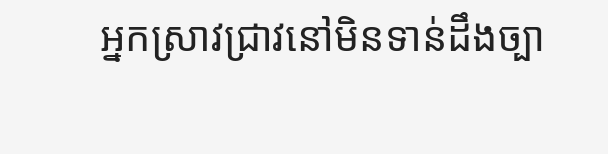អ្នកស្រាវជ្រាវនៅមិនទាន់ដឹងច្បា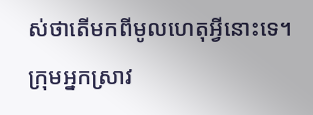ស់ថាតើមកពីមូលហេតុអ្វីនោះទេ។ ក្រុមអ្នកស្រាវ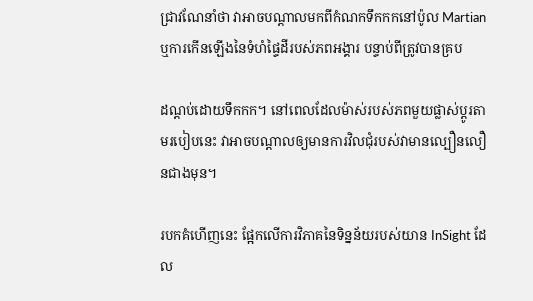ជ្រាវណែនាំថា វាអាចបណ្តាលមកពីកំណកទឹកកកនៅប៉ូល Martian ឬការកើនឡើងនៃទំហំផ្ទៃដីរបស់ភពអង្គារ បន្ទាប់ពីត្រូវបានគ្រប

ដណ្តប់ដោយទឹកកក។ នៅពេលដែលម៉ាស់របស់ភពមួយផ្លាស់ប្តូរតាមរបៀបនេះ វាអាចបណ្តាលឲ្យមានការវិលជុំរបស់វាមានល្បឿនលឿនជាងមុន។

របកគំហើញនេះ ផ្អែកលើការវិភាគនៃទិន្នន័យរបស់យាន InSight ដែល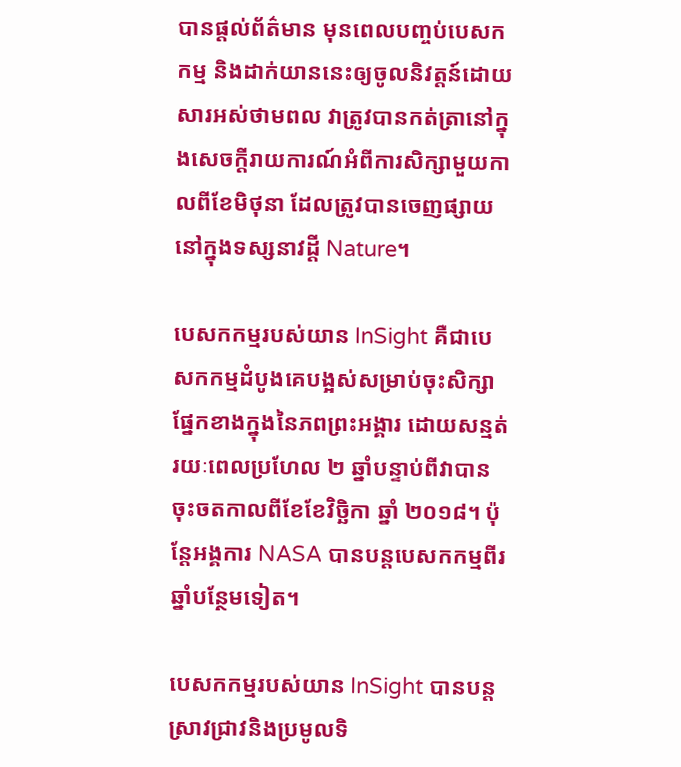បានផ្តល់ព័ត៌មាន មុនពេលបញ្ចប់បេសកកម្ម និងដាក់យាននេះឲ្យចូលនិវត្តន៍ដោយសារអស់ថាមពល វាត្រូវបានកត់ត្រានៅក្នុងសេចក្តីរាយការណ៍អំពីការសិក្សាមួយកាលពីខែមិថុនា ដែលត្រូវបានចេញផ្សាយនៅក្នុងទស្សនាវដ្តី Nature។

បេសកកម្មរបស់យាន InSight គឺជាបេសកកម្មដំបូងគេបង្អស់សម្រាប់ចុះសិក្សាផ្នែកខាងក្នុងនៃភពព្រះអង្គារ ដោយសន្មត់រយៈពេលប្រហែល ២ ឆ្នាំបន្ទាប់ពីវាបានចុះចតកាលពីខែខែវិច្ឆិកា ឆ្នាំ ២០១៨។ ប៉ុន្តែអង្គការ NASA បានបន្តបេសកកម្មពីរឆ្នាំបន្ថែមទៀត។

បេសកកម្មរបស់យាន InSight បានបន្តស្រាវជ្រាវនិងប្រមូលទិ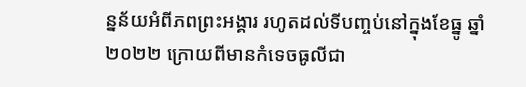ន្នន័យអំពីភពព្រះអង្គារ រហូតដល់ទីបញ្ចប់នៅក្នុងខែធ្នូ ឆ្នាំ ២០២២ ក្រោយពីមានកំទេចធូលីជា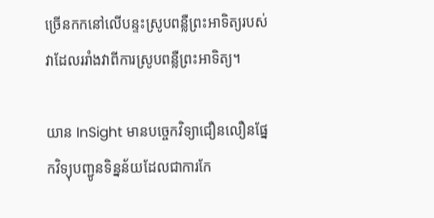ច្រើនកកនៅលើបន្ទះស្រូបពន្លឺព្រះអាទិត្យរបស់វាដែលររាំងវាពីការស្រូបពន្លឺព្រះអាទិត្យ។

យាន InSight មានបច្ចេកវិទ្យាជឿនលឿនផ្នែកវិទ្យុបញ្ជូនទិន្នន័យដែលជាការកែ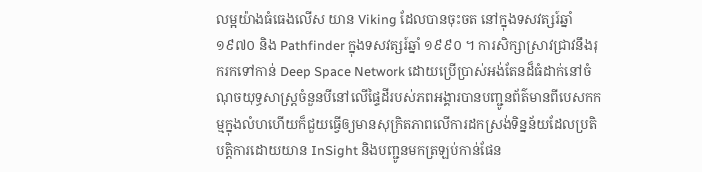លម្អយ៉ាងធំធេងលើស យាន Viking ដែលបានចុះចត នៅក្នុងទសវត្សរ៍ឆ្នាំ ១៩៧០ និង Pathfinder ក្នុងទសវត្សរ៍ឆ្នាំ ១៩៩០ ។ ការសិក្សាស្រាវជ្រាវនឹងរុករកទៅកាន់ Deep Space Network ដោយប្រើប្រាស់អង់តែនដ៏ធំដាក់នៅចំណុចយុទ្ធសាស្ត្រចំនួនបីនៅលើផ្ទៃដីរបស់ភពអង្គារបានបញ្ជូនព័ត៌មានពីបេសកកម្មក្នុងលំហហើយក៏ជួយធ្វើឲ្យមានសុក្រិតភាពលើការដកស្រង់ទិន្នន័យដែលប្រតិបត្តិការដោយយាន InSight និងបញ្ជូនមកត្រឡប់កាន់ផែន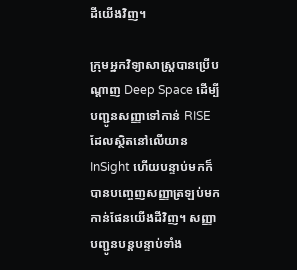ដីយើងវិញ។

ក្រុមអ្នកវិទ្យាសាស្ត្របានប្រើបណ្តាញ Deep Space ដើម្បីបញ្ជូនសញ្ញាទៅកាន់ RISE ដែលស្ថិតនៅលើយាន InSight ហើយបន្ទាប់មកក៏បានបញ្ចេញសញ្ញាត្រឡប់មកកាន់ផែនយើងដីវិញ។ សញ្ញាបញ្ជូនបន្តបន្ទាប់ទាំង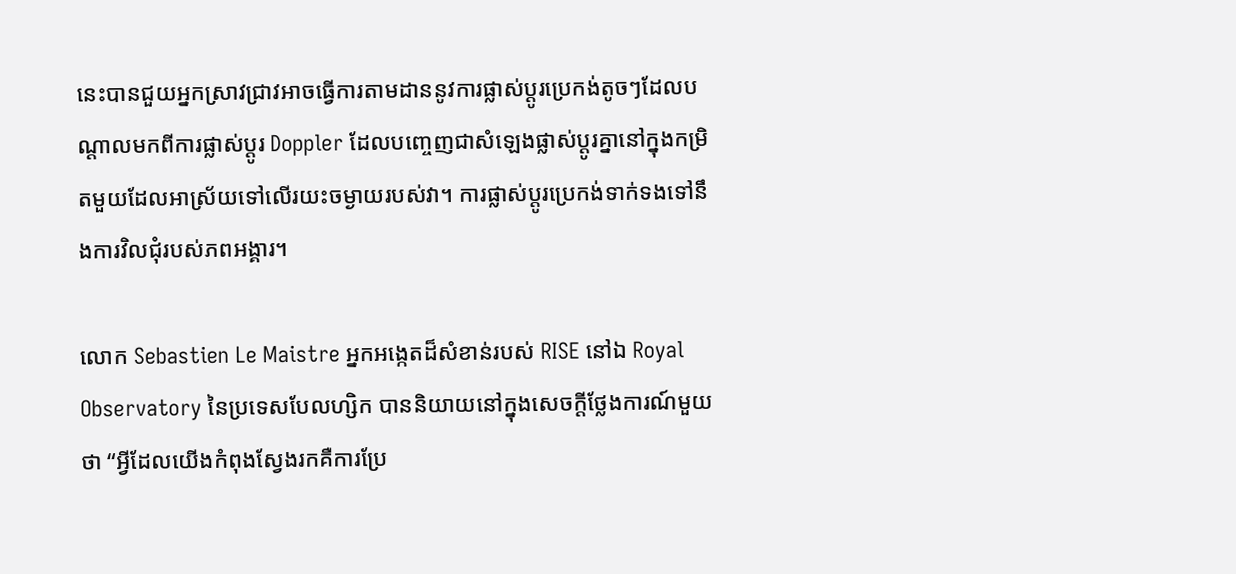នេះបានជួយអ្នកស្រាវជ្រាវអាចធ្វើការតាមដាននូវការផ្លាស់ប្តូរប្រេកង់តូចៗដែលបណ្តាលមកពីការផ្លាស់ប្តូរ Doppler ដែលបញ្ចេញជាសំឡេងផ្លាស់ប្តូរគ្នានៅក្នុងកម្រិតមួយដែលអាស្រ័យទៅលើរយះចម្ងាយរបស់វា។ ការផ្លាស់ប្តូរប្រេកង់ទាក់ទងទៅនឹងការវិលជុំរបស់ភពអង្គារ។

លោក Sebastien Le Maistre អ្នកអង្កេតដ៏សំខាន់របស់ RISE នៅឯ Royal Observatory នៃប្រទេសបែលហ្សិក បាននិយាយនៅក្នុងសេចក្តីថ្លែងការណ៍មួយថា “អ្វីដែលយើងកំពុងស្វែងរកគឺការប្រែ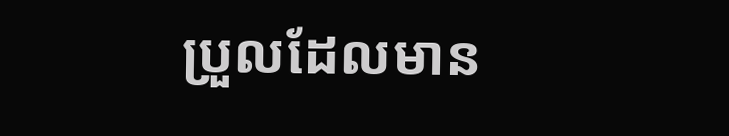ប្រួលដែលមាន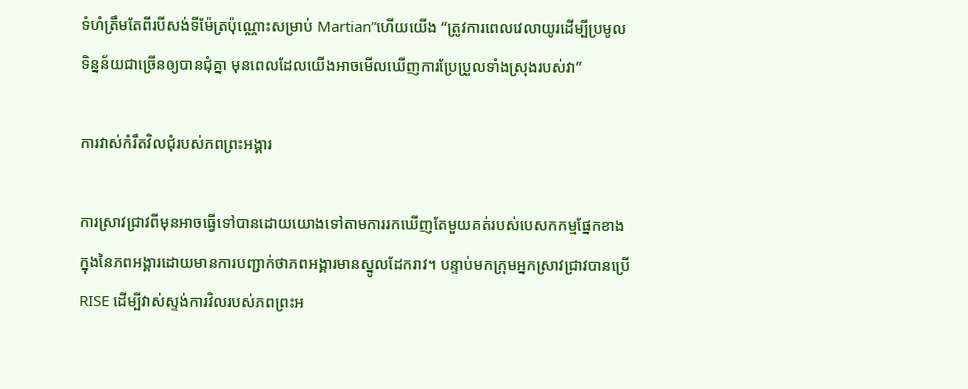ទំហំត្រឹមតែពីរបីសង់ទីម៉ែត្រប៉ុណ្ណោះសម្រាប់ Martian”ហើយយើង “ត្រូវការពេលវេលាយូរដើម្បីប្រមូលទិន្នន័យជាច្រើនឲ្យបានជុំគ្នា មុនពេលដែលយើងអាចមើលឃើញការប្រែប្រួលទាំងស្រុងរបស់វា”

ការវាស់កំរឹតវិលជុំរបស់ភពព្រះអង្គារ

ការស្រាវជ្រាវពីមុនអាចធ្វើទៅបានដោយយោងទៅតាមការរកឃើញតែមួយគត់របស់បេសកកម្មផ្នែកខាងក្នុងនៃភពអង្គារដោយមានការបញ្ជាក់ថាភពអង្គារមានស្នូលដែករាវ។ បន្ទាប់មកក្រុមអ្នកស្រាវជ្រាវបានប្រើ RISE ដើម្បីវាស់ស្ទង់ការវិលរបស់ភពព្រះអ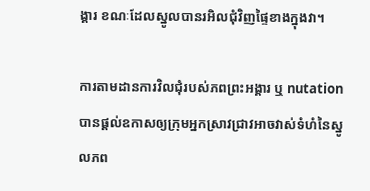ង្គារ ខណៈដែលស្នូលបានរអិលជុំវិញផ្ទៃខាងក្នុងវា។

ការតាមដានការវិលជុំរបស់ភពព្រះអង្គារ ឬ nutation បានផ្តល់ឧកាសឲ្យក្រុមអ្នកស្រាវជ្រាវអាចវាស់ទំហំនៃស្នូលភព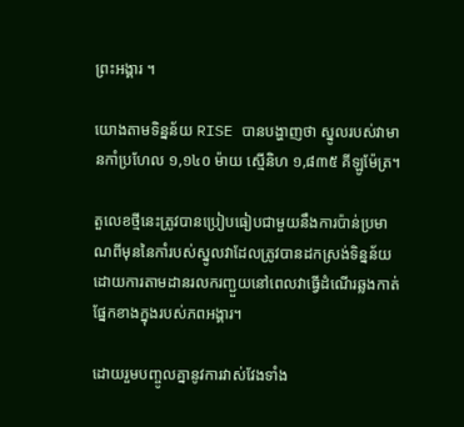ព្រះអង្គារ ។

យោងតាមទិន្នន័យ RISE បានបង្ហាញថា ស្នូលរបស់វាមានកាំប្រហែល ១,១៤០ ម៉ាយ ស្មើនិហ ១,៨៣៥ គីឡូម៉ែត្រ។

តួលេខថ្មីនេះត្រូវបានប្រៀបធៀបជាមួយនឹងការប៉ាន់ប្រមាណពីមុននៃកាំរបស់ស្នូលវាដែលត្រូវបានដកស្រង់ទិន្នន័យដោយការតាមដានរលករញ្ជួយនៅពេលវាធ្វើដំណើរឆ្លងកាត់ផ្នែកខាងក្នុងរបស់ភពអង្គារ។

ដោយរួមបញ្ចូលគ្នានូវការវាស់វែងទាំង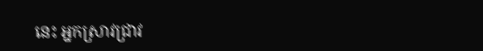នេះ អ្នកស្រាវជ្រាវ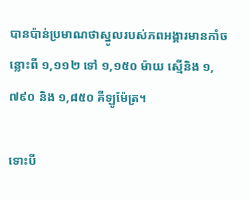បានប៉ាន់ប្រមាណថាស្នូលរបស់ភពអង្គារមានកាំចន្លោះពី ១,១១២ ទៅ ១,១៥០ ម៉ាយ ស្មើនិង ១,៧៩០ និង ១,៨៥០ គីឡូម៉ែត្រ។

ទោះបី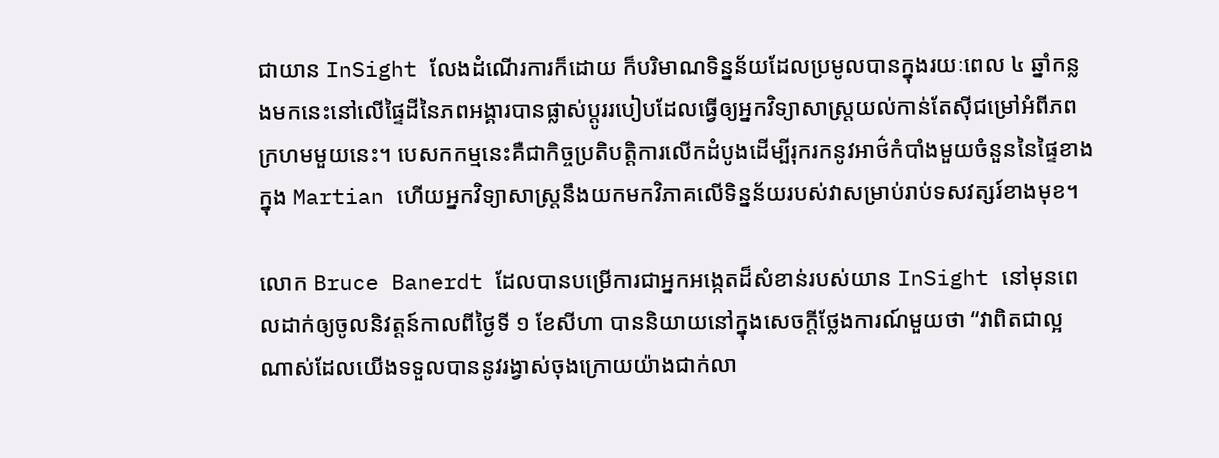ជាយាន InSight លែងដំណើរការក៏ដោយ ក៏បរិមាណទិន្នន័យដែលប្រមូលបានក្នុងរយៈពេល ៤ ឆ្នាំកន្លងមកនេះនៅលើផ្ទៃដីនៃភពអង្គារបានផ្លាស់ប្តូររបៀបដែលធ្វើឲ្យអ្នកវិទ្យាសាស្ត្រយល់កាន់តែស៊ីជម្រៅអំពីភពក្រហមមួយនេះ។ បេសកកម្មនេះគឺជាកិច្ចប្រតិបត្តិការលើកដំបូងដើម្បីរុករកនូវអាថ៌កំបាំងមួយចំនួននៃផ្ទៃខាងក្នុង Martian ហើយអ្នកវិទ្យាសាស្ត្រនឹងយកមកវិភាគលើទិន្នន័យរបស់វាសម្រាប់រាប់ទសវត្សរ៍ខាងមុខ។

លោក Bruce Banerdt ដែលបានបម្រើការជាអ្នកអង្កេតដ៏សំខាន់របស់យាន InSight នៅមុនពេលដាក់ឲ្យចូលនិវត្តន៍កាលពីថ្ងៃទី ១ ខែសីហា បាននិយាយនៅក្នុងសេចក្តីថ្លែងការណ៍មួយថា “វាពិតជាល្អណាស់ដែលយើងទទួលបាននូវរង្វាស់ចុងក្រោយយ៉ាងជាក់លា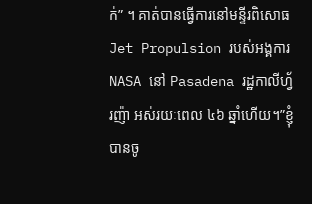ក់” ។ គាត់បានធ្វើការនៅមន្ទីរពិសោធ Jet Propulsion របស់អង្គការ NASA នៅ Pasadena រដ្ឋកាលីហ្វ័រញ៉ា អស់រយៈពេល ៤៦ ឆ្នាំហើយ។”ខ្ញុំបានចូ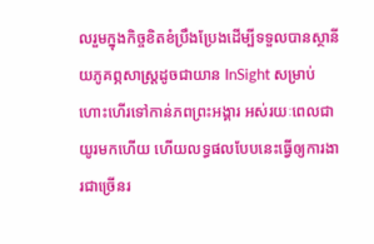លរួមក្នុងកិច្ចខិតខំប្រឹងប្រែងដើម្បីទទួលបានស្ថានីយភូគព្ភសាស្ត្រដូចជាយាន InSight សម្រាប់ហោះហើរទៅកាន់ភពព្រះអង្គារ អស់រយៈពេលជាយូរមកហើយ ហើយលទ្ធផលបែបនេះធ្វើឲ្យការងារជាច្រើនរ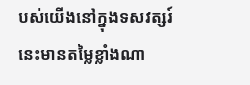បស់យើងនៅក្នុងទសវត្សរ៍នេះមានតម្លៃខ្លាំងណា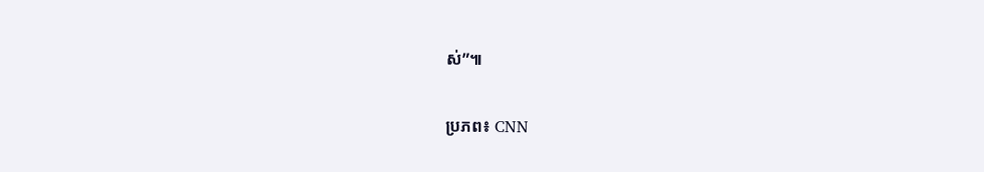ស់”៕

ប្រភព៖ CNN